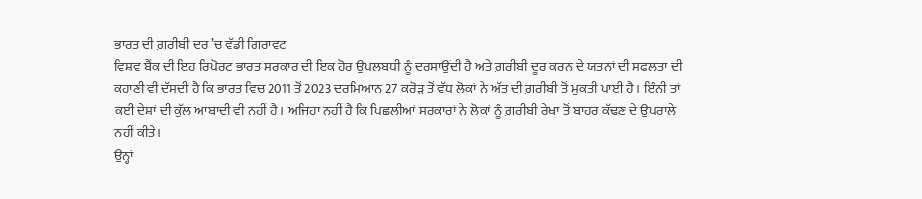ਭਾਰਤ ਦੀ ਗ਼ਰੀਬੀ ਦਰ ’ਚ ਵੱਡੀ ਗਿਰਾਵਟ
ਵਿਸ਼ਵ ਬੈਂਕ ਦੀ ਇਹ ਰਿਪੋਰਟ ਭਾਰਤ ਸਰਕਾਰ ਦੀ ਇਕ ਹੋਰ ਉਪਲਬਧੀ ਨੂੰ ਦਰਸਾਉਂਦੀ ਹੈ ਅਤੇ ਗ਼ਰੀਬੀ ਦੂਰ ਕਰਨ ਦੇ ਯਤਨਾਂ ਦੀ ਸਫਲਤਾ ਦੀ ਕਹਾਣੀ ਵੀ ਦੱਸਦੀ ਹੈ ਕਿ ਭਾਰਤ ਵਿਚ 2011 ਤੋਂ 2023 ਦਰਮਿਆਨ 27 ਕਰੋੜ ਤੋਂ ਵੱਧ ਲੋਕਾਂ ਨੇ ਅੱਤ ਦੀ ਗ਼ਰੀਬੀ ਤੋਂ ਮੁਕਤੀ ਪਾਈ ਹੈ। ਇੰਨੀ ਤਾਂ ਕਈ ਦੇਸ਼ਾਂ ਦੀ ਕੁੱਲ ਆਬਾਦੀ ਵੀ ਨਹੀਂ ਹੈ। ਅਜਿਹਾ ਨਹੀਂ ਹੈ ਕਿ ਪਿਛਲੀਆਂ ਸਰਕਾਰਾਂ ਨੇ ਲੋਕਾਂ ਨੂੰ ਗ਼ਰੀਬੀ ਰੇਖਾ ਤੋਂ ਬਾਹਰ ਕੱਢਣ ਦੇ ਉਪਰਾਲੇ ਨਹੀਂ ਕੀਤੇ।
ਉਨ੍ਹਾਂ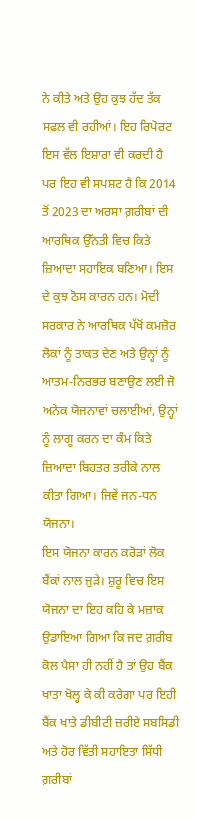ਨੇ ਕੀਤੇ ਅਤੇ ਉਹ ਕੁਝ ਹੱਦ ਤੱਕ ਸਫਲ ਵੀ ਰਹੀਆਂ। ਇਹ ਰਿਪੋਰਟ ਇਸ ਵੱਲ ਇਸ਼ਾਰਾ ਵੀ ਕਰਦੀ ਹੈ ਪਰ ਇਹ ਵੀ ਸਪਸ਼ਟ ਹੈ ਕਿ 2014 ਤੋਂ 2023 ਦਾ ਅਰਸਾ ਗ਼ਰੀਬਾਂ ਦੀ ਆਰਥਿਕ ਉੱਨਤੀ ਵਿਚ ਕਿਤੇ ਜ਼ਿਆਦਾ ਸਹਾਇਕ ਬਣਿਆ। ਇਸ ਦੇ ਕੁਝ ਠੋਸ ਕਾਰਨ ਹਨ। ਮੋਦੀ ਸਰਕਾਰ ਨੇ ਆਰਥਿਕ ਪੱਖੋਂ ਕਮਜ਼ੋਰ ਲੋਕਾਂ ਨੂੰ ਤਾਕਤ ਦੇਣ ਅਤੇ ਉਨ੍ਹਾਂ ਨੂੰ ਆਤਮ-ਨਿਰਭਰ ਬਣਾਉਣ ਲਈ ਜੋ ਅਨੇਕ ਯੋਜਨਾਵਾਂ ਚਲਾਈਆਂ, ਉਨ੍ਹਾਂ ਨੂੰ ਲਾਗੂ ਕਰਨ ਦਾ ਕੰਮ ਕਿਤੇ ਜ਼ਿਆਦਾ ਬਿਹਤਰ ਤਰੀਕੇ ਨਾਲ ਕੀਤਾ ਗਿਆ। ਜਿਵੇਂ ਜਨ-ਧਨ ਯੋਜਨਾ।
ਇਸ ਯੋਜਨਾ ਕਾਰਨ ਕਰੋੜਾਂ ਲੋਕ ਬੈਂਕਾਂ ਨਾਲ ਜੁੜੇ। ਸ਼ੁਰੂ ਵਿਚ ਇਸ ਯੋਜਨਾ ਦਾ ਇਹ ਕਹਿ ਕੇ ਮਜ਼ਾਕ ਉਡਾਇਆ ਗਿਆ ਕਿ ਜਦ ਗ਼ਰੀਬ ਕੋਲ ਪੈਸਾ ਹੀ ਨਹੀਂ ਹੈ ਤਾਂ ਉਹ ਬੈਂਕ ਖਾਤਾ ਖੋਲ੍ਹ ਕੇ ਕੀ ਕਰੇਗਾ ਪਰ ਇਹੀ ਬੈਂਕ ਖਾਤੇ ਡੀਬੀਟੀ ਜ਼ਰੀਏ ਸਬਸਿਡੀ ਅਤੇ ਹੋਰ ਵਿੱਤੀ ਸਹਾਇਤਾ ਸਿੱਧੀ ਗ਼ਰੀਬਾਂ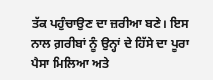ਤੱਕ ਪਹੁੰਚਾਉਣ ਦਾ ਜ਼ਰੀਆ ਬਣੇ। ਇਸ ਨਾਲ ਗ਼ਰੀਬਾਂ ਨੂੰ ਉਨ੍ਹਾਂ ਦੇ ਹਿੱਸੇ ਦਾ ਪੂਰਾ ਪੈਸਾ ਮਿਲਿਆ ਅਤੇ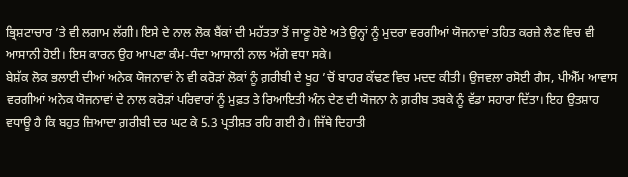ਭ੍ਰਿਸ਼ਟਾਚਾਰ ’ਤੇ ਵੀ ਲਗਾਮ ਲੱਗੀ। ਇਸੇ ਦੇ ਨਾਲ ਲੋਕ ਬੈਂਕਾਂ ਦੀ ਮਹੱਤਤਾ ਤੋਂ ਜਾਣੂ ਹੋਏ ਅਤੇ ਉਨ੍ਹਾਂ ਨੂੰ ਮੁਦਰਾ ਵਰਗੀਆਂ ਯੋਜਨਾਵਾਂ ਤਹਿਤ ਕਰਜ਼ੇ ਲੈਣ ਵਿਚ ਵੀ ਆਸਾਨੀ ਹੋਈ। ਇਸ ਕਾਰਨ ਉਹ ਆਪਣਾ ਕੰਮ-ਧੰਦਾ ਆਸਾਨੀ ਨਾਲ ਅੱਗੇ ਵਧਾ ਸਕੇ।
ਬੇਸ਼ੱਕ ਲੋਕ ਭਲਾਈ ਦੀਆਂ ਅਨੇਕ ਯੋਜਨਾਵਾਂ ਨੇ ਵੀ ਕਰੋੜਾਂ ਲੋਕਾਂ ਨੂੰ ਗ਼ਰੀਬੀ ਦੇ ਖੂਹ ’ਚੋਂ ਬਾਹਰ ਕੱਢਣ ਵਿਚ ਮਦਦ ਕੀਤੀ। ਉਜਵਲਾ ਰਸੋਈ ਗੈਸ, ਪੀਐੱਮ ਆਵਾਸ ਵਰਗੀਆਂ ਅਨੇਕ ਯੋਜਨਾਵਾਂ ਦੇ ਨਾਲ ਕਰੋੜਾਂ ਪਰਿਵਾਰਾਂ ਨੂੰ ਮੁਫ਼ਤ ਤੇ ਰਿਆਇਤੀ ਅੰਨ ਦੇਣ ਦੀ ਯੋਜਨਾ ਨੇ ਗ਼ਰੀਬ ਤਬਕੇ ਨੂੰ ਵੱਡਾ ਸਹਾਰਾ ਦਿੱਤਾ। ਇਹ ਉਤਸ਼ਾਹ ਵਧਾਊ ਹੈ ਕਿ ਬਹੁਤ ਜ਼ਿਆਦਾ ਗ਼ਰੀਬੀ ਦਰ ਘਟ ਕੇ 5.3 ਪ੍ਰਤੀਸ਼ਤ ਰਹਿ ਗਈ ਹੈ। ਜਿੱਥੇ ਦਿਹਾਤੀ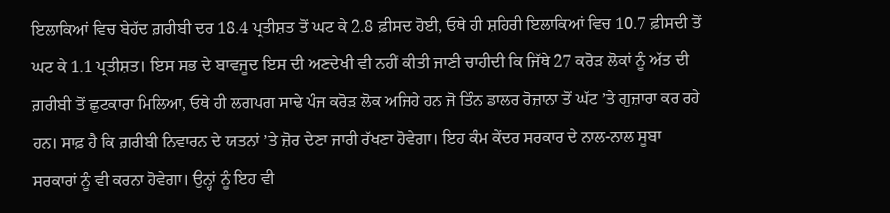ਇਲਾਕਿਆਂ ਵਿਚ ਬੇਹੱਦ ਗ਼ਰੀਬੀ ਦਰ 18.4 ਪ੍ਰਤੀਸ਼ਤ ਤੋਂ ਘਟ ਕੇ 2.8 ਫ਼ੀਸਦ ਹੋਈ, ਓਥੇ ਹੀ ਸ਼ਹਿਰੀ ਇਲਾਕਿਆਂ ਵਿਚ 10.7 ਫ਼ੀਸਦੀ ਤੋਂ ਘਟ ਕੇ 1.1 ਪ੍ਰਤੀਸ਼ਤ। ਇਸ ਸਭ ਦੇ ਬਾਵਜੂਦ ਇਸ ਦੀ ਅਣਦੇਖੀ ਵੀ ਨਹੀਂ ਕੀਤੀ ਜਾਣੀ ਚਾਹੀਦੀ ਕਿ ਜਿੱਥੇ 27 ਕਰੋੜ ਲੋਕਾਂ ਨੂੰ ਅੱਤ ਦੀ ਗ਼ਰੀਬੀ ਤੋਂ ਛੁਟਕਾਰਾ ਮਿਲਿਆ, ਓਥੇ ਹੀ ਲਗਪਗ ਸਾਢੇ ਪੰਜ ਕਰੋੜ ਲੋਕ ਅਜਿਹੇ ਹਨ ਜੋ ਤਿੰਨ ਡਾਲਰ ਰੋਜ਼ਾਨਾ ਤੋਂ ਘੱਟ ’ਤੇ ਗੁਜ਼ਾਰਾ ਕਰ ਰਹੇ ਹਨ। ਸਾਫ਼ ਹੈ ਕਿ ਗ਼ਰੀਬੀ ਨਿਵਾਰਨ ਦੇ ਯਤਨਾਂ ’ਤੇ ਜ਼ੋਰ ਦੇਣਾ ਜਾਰੀ ਰੱਖਣਾ ਹੋਵੇਗਾ। ਇਹ ਕੰਮ ਕੇਂਦਰ ਸਰਕਾਰ ਦੇ ਨਾਲ-ਨਾਲ ਸੂਬਾ ਸਰਕਾਰਾਂ ਨੂੰ ਵੀ ਕਰਨਾ ਹੋਵੇਗਾ। ਉਨ੍ਹਾਂ ਨੂੰ ਇਹ ਵੀ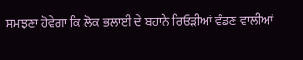ਸਮਝਣਾ ਹੋਵੇਗਾ ਕਿ ਲੋਕ ਭਲਾਈ ਦੇ ਬਹਾਨੇ ਰਿਓੜੀਆਂ ਵੰਡਣ ਵਾਲੀਆਂ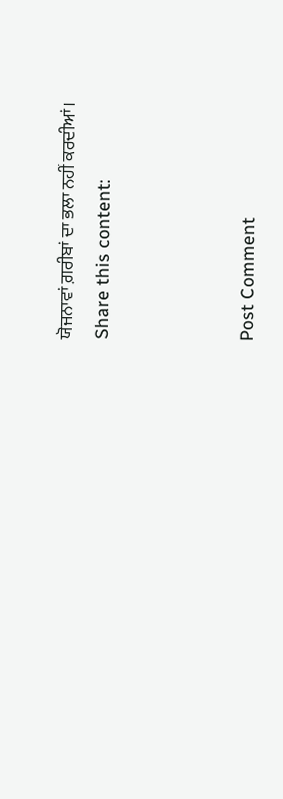ਯੋਜਨਾਵਾਂ ਗ਼ਰੀਬਾਂ ਦਾ ਭਲਾ ਨਹੀਂ ਕਰਦੀਆਂ।
Share this content:



Post Comment